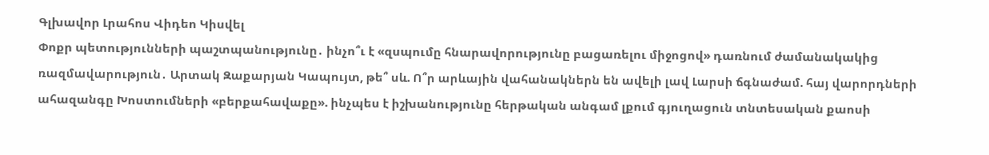Գլխավոր Լրահոս Վիդեո Կիսվել
Փոքր պետությունների պաշտպանությունը․ ինչո՞ւ է «զսպումը հնարավորությունը բացառելու միջոցով» դառնում ժամանակակից ռազմավարություն․ Արտակ Զաքարյան Կապույտ, թե՞ սև. Ո՞ր արևային վահանակներն են ավելի լավ Լարսի ճգնաժամ. հայ վարորդների ահազանգը Խոստումների «բերքահավաքը». ինչպես է իշխանությունը հերթական անգամ լքում գյուղացուն տնտեսական քաոսի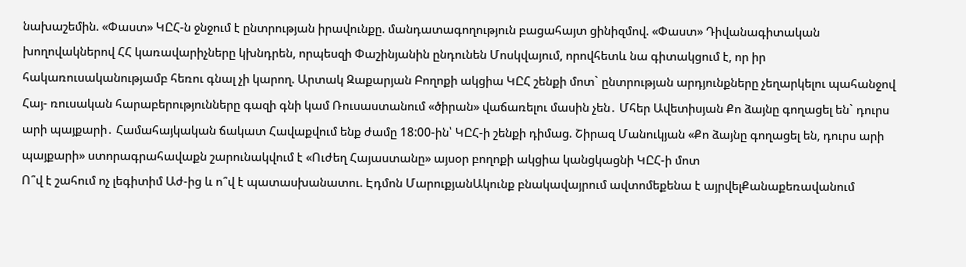նախաշեմին. «Փաստ» ԿԸՀ-ն ջնջում է ընտրության իրավունքը. մանդատագողություն բացահայտ ցինիզմով. «Փաստ» Դիվանագիտական խողովակներով ՀՀ կառավարիչները կխնդրեն, որպեսզի Փաշինյանին ընդունեն Մոսկվայում, որովհետև նա գիտակցում է, որ իր հակառուսականությամբ հեռու գնալ չի կարող. Արտակ Զաքարյան Բողոքի ակցիա ԿԸՀ շենքի մոտ` ընտրության արդյունքները չեղարկելու պահանջով Հայ- ռուսական հարաբերությունները գազի գնի կամ Ռուսաստանում «ծիրան» վաճառելու մասին չեն․ Մհեր Ավետիսյան Քո ձայնը գողացել են` դուրս արի պայքարի․ Համահայկական ճակատ Հավաքվում ենք ժամը 18:00-ին՝ ԿԸՀ-ի շենքի դիմաց. Շիրազ Մանուկյան «Քո ձայնը գողացել են, դուրս արի պայքարի» ստորագրահավաքն շարունակվում է «Ուժեղ Հայաստանը» այսօր բողոքի ակցիա կանցկացնի ԿԸՀ-ի մոտ
Ո՞վ է շահում ոչ լեգիտիմ Աժ-ից և ո՞վ է պատասխանատու. Էդմոն ՄարուքյանԱկունք բնակավայրում ավտոմեքենա է այրվելՔանաքեռավանում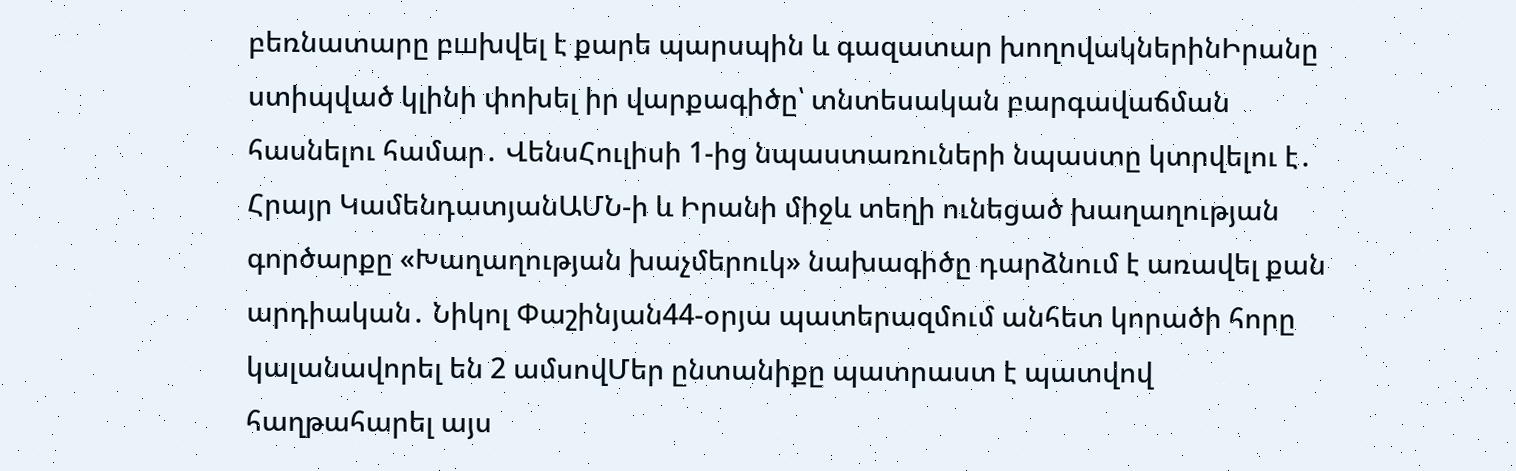բեռնատարը բшխվել է քարե պարսպին և գազատար խողովակներինԻրանը ստիպված կլինի փոխել իր վարքագիծը՝ տնտեսական բարգավաճման հասնելու համար․ ՎենսՀուլիսի 1-ից նպաստառուների նպաստը կտրվելու է․ Հրայր ԿամենդատյանԱՄՆ-ի և Իրանի միջև տեղի ունեցած խաղաղության գործարքը «Խաղաղության խաչմերուկ» նախագիծը դարձնում է առավել քան արդիական․ Նիկոլ Փաշինյան44-օրյա պատերազմում անհետ կորածի հորը կալանավորել են 2 ամսովՄեր ընտանիքը պատրաստ է պատվով հաղթահարել այս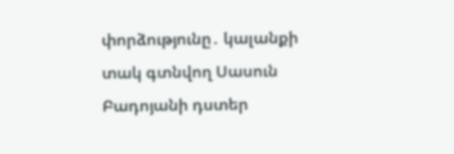փորձությունը․ կալանքի տակ գտնվող Սասուն Բադոյանի դստեր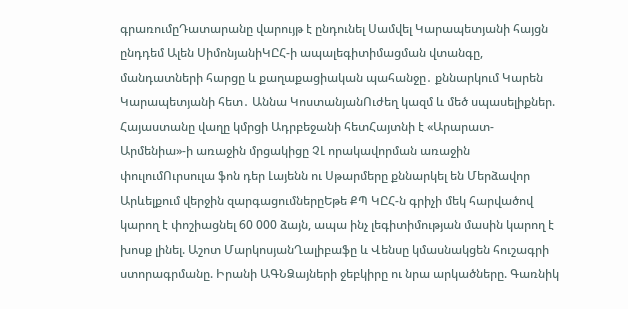գրառումըԴատարանը վարույթ է ընդունել Սամվել Կարապետյանի հայցն ընդդեմ Ալեն ՍիմոնյանիԿԸՀ-ի ապալեգիտիմացման վտանգը, մանդատների հարցը և քաղաքացիական պահանջը․ քննարկում Կարեն Կարապետյանի հետ․ Աննա ԿոստանյանՈւժեղ կազմ և մեծ սպասելիքներ. Հայաստանը վաղը կմրցի Ադրբեջանի հետՀայտնի է «Արարատ-Արմենիա»-ի առաջին մրցակիցը ՉԼ որակավորման առաջին փուլումՈւրսուլա ֆոն դեր Լայենն ու Սթարմերը քննարկել են Մերձավոր Արևելքում վերջին զարգացումներըԵթե ՔՊ ԿԸՀ-ն գրիչի մեկ հարվածով կարող է փոշիացնել 60 000 ձայն, ապա ինչ լեգիտիմության մասին կարող է խոսք լինել. Աշոտ ՄարկոսյանՂալիբաֆը և Վենսը կմասնակցեն հուշագրի ստորագրմանը. Իրանի ԱԳՆՁայների ջեբկիրը ու նրա արկածները. Գառնիկ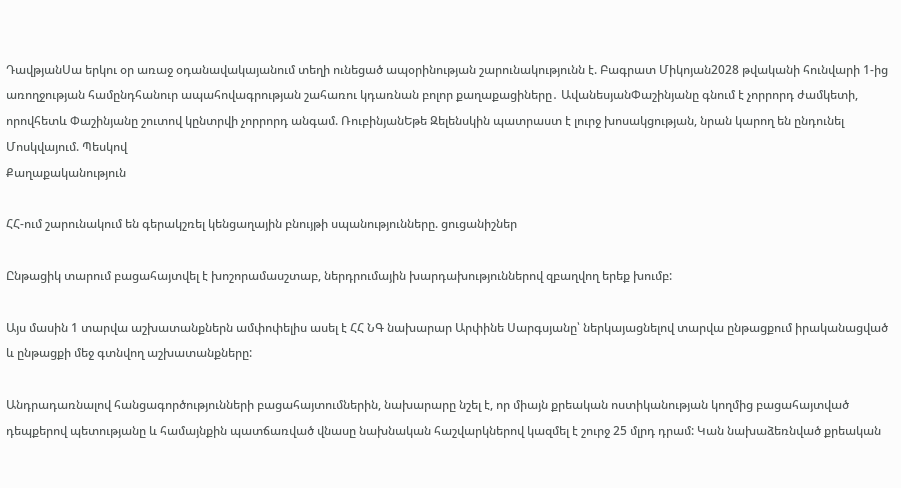ԴավթյանՍա երկու օր առաջ օդանավակայանում տեղի ունեցած ապօրինության շարունակությունն է. Բագրատ Միկոյան2028 թվականի հունվարի 1-ից առողջության համընդհանուր ապահովագրության շահառու կդառնան բոլոր քաղաքացիները․ ԱվանեսյանՓաշինյանը գնում է չորրորդ ժամկետի, որովհետև Փաշինյանը շուտով կընտրվի չորրորդ անգամ. ՌուբինյանԵթե Զելենսկին պատրաստ է լուրջ խոսակցության, նրան կարող են ընդունել Մոսկվայում. Պեսկով
Քաղաքականություն

ՀՀ-ում շարունակում են գերակշռել կենցաղային բնույթի սպանությունները. ցուցանիշներ

Ընթացիկ տարում բացահայտվել է խոշորամասշտաբ, ներդրումային խարդախություններով զբաղվող երեք խումբ:

Այս մասին 1 տարվա աշխատանքներն ամփոփելիս ասել է ՀՀ ՆԳ նախարար Արփինե Սարգսյանը՝ ներկայացնելով տարվա ընթացքում իրականացված և ընթացքի մեջ գտնվող աշխատանքները:

Անդրադառնալով հանցագործությունների բացահայտումներին, նախարարը նշել է, որ միայն քրեական ոստիկանության կողմից բացահայտված դեպքերով պետությանը և համայնքին պատճառված վնասը նախնական հաշվարկներով կազմել է շուրջ 25 մլրդ դրամ: Կան նախաձեռնված քրեական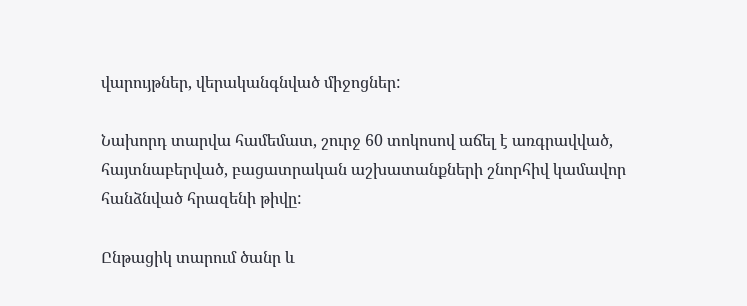վարույթներ, վերականգնված միջոցներ:

Նախորդ տարվա համեմատ, շուրջ 60 տոկոսով աճել է առգրավված, հայտնաբերված, բացատրական աշխատանքների շնորհիվ կամավոր հանձնված հրազենի թիվը:

Ընթացիկ տարում ծանր և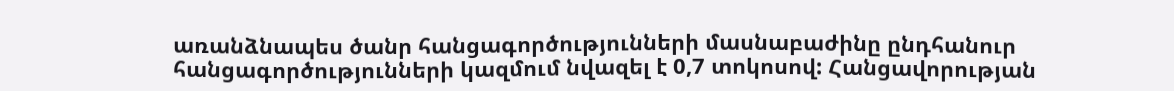առանձնապես ծանր հանցագործությունների մասնաբաժինը ընդհանուր հանցագործությունների կազմում նվազել է 0,7 տոկոսով: Հանցավորության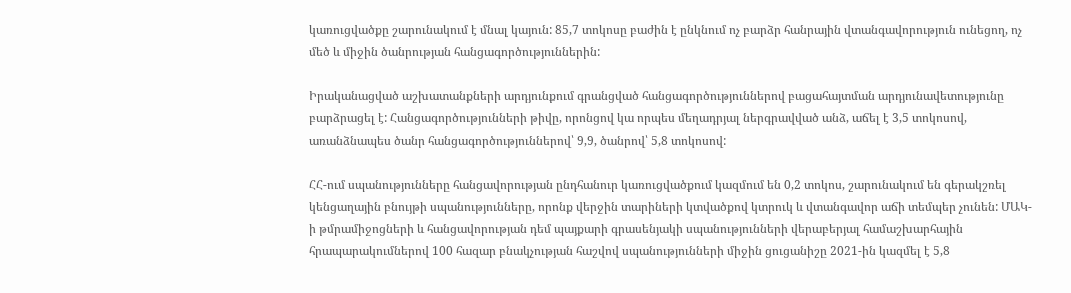կառուցվածքը շարունակում է մնալ կայուն: 85,7 տոկոսը բաժին է ընկնում ոչ բարձր հանրային վտանգավորություն ունեցող, ոչ մեծ և միջին ծանրության հանցագործություններին:

Իրականացված աշխատանքների արդյունքում գրանցված հանցագործություններով բացահայտման արդյունավետությունը բարձրացել է: Հանցագործությունների թիվը, որոնցով կա որպես մեղադրյալ ներգրավված անձ, աճել է 3,5 տոկոսով, առանձնապես ծանր հանցագործություններով՝ 9,9, ծանրով՝ 5,8 տոկոսով:

ՀՀ-ում սպանությունները հանցավորության ընդհանուր կառուցվածքում կազմում են 0,2 տոկոս, շարունակում են գերակշռել կենցաղային բնույթի սպանությունները, որոնք վերջին տարիների կտվածքով կտրուկ և վտանգավոր աճի տեմպեր չունեն: ՄԱԿ-ի թմրամիջոցների և հանցավորության դեմ պայքարի գրասենյակի սպանությունների վերաբերյալ համաշխարհային հրապարակումներով 100 հազար բնակչության հաշվով սպանությունների միջին ցուցանիշը 2021-ին կազմել է 5,8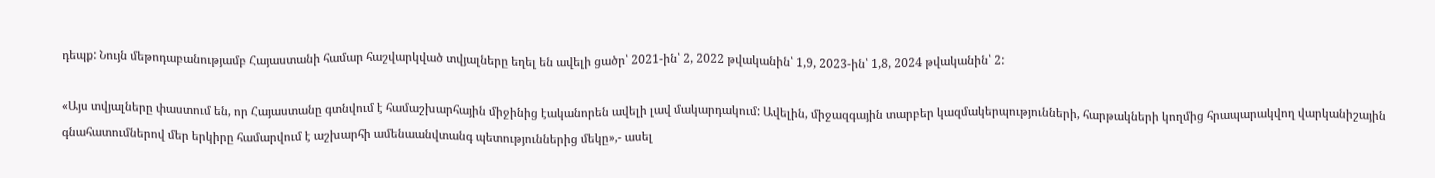դեպք: Նույն մեթոդաբանությամբ Հայաստանի համար հաշվարկված տվյալները եղել են ավելի ցածր՝ 2021-ին՝ 2, 2022 թվականին՝ 1,9, 2023-ին՝ 1,8, 2024 թվականին՝ 2:

«Այս տվյալները փաստում են, որ Հայաստանը գտնվում է համաշխարհային միջինից էականորեն ավելի լավ մակարդակում: Ավելին, միջազգային տարբեր կազմակերպությունների, հարթակների կողմից հրապարակվող վարկանիշային գնահատումներով մեր երկիրը համարվում է աշխարհի ամենաանվտանգ պետություններից մեկը»,- ասել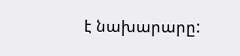է նախարարը: